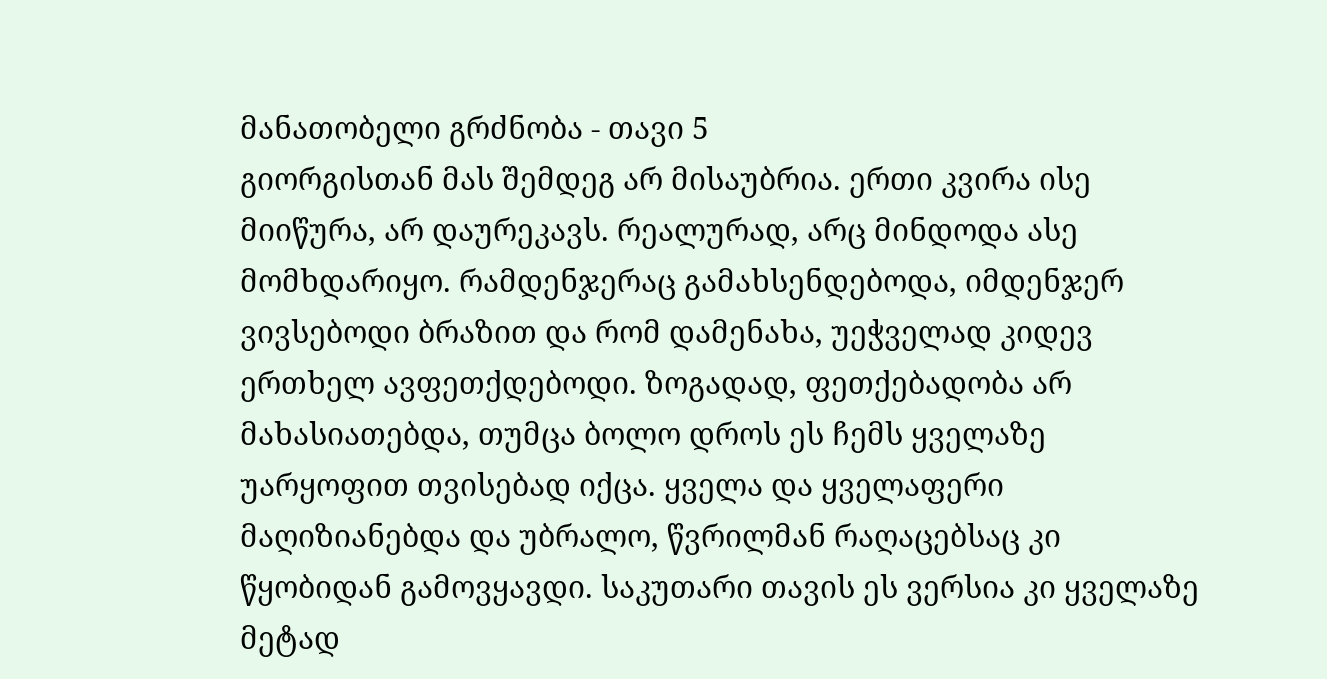მანათობელი გრძნობა - თავი 5
გიორგისთან მას შემდეგ არ მისაუბრია. ერთი კვირა ისე მიიწურა, არ დაურეკავს. რეალურად, არც მინდოდა ასე მომხდარიყო. რამდენჯერაც გამახსენდებოდა, იმდენჯერ ვივსებოდი ბრაზით და რომ დამენახა, უეჭველად კიდევ ერთხელ ავფეთქდებოდი. ზოგადად, ფეთქებადობა არ მახასიათებდა, თუმცა ბოლო დროს ეს ჩემს ყველაზე უარყოფით თვისებად იქცა. ყველა და ყველაფერი მაღიზიანებდა და უბრალო, წვრილმან რაღაცებსაც კი წყობიდან გამოვყავდი. საკუთარი თავის ეს ვერსია კი ყველაზე მეტად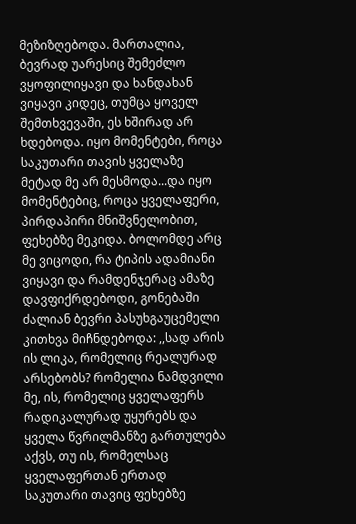მეზიზღებოდა. მართალია, ბევრად უარესიც შემეძლო ვყოფილიყავი და ხანდახან ვიყავი კიდეც, თუმცა ყოველ შემთხვევაში, ეს ხშირად არ ხდებოდა. იყო მომენტები, როცა საკუთარი თავის ყველაზე მეტად მე არ მესმოდა...და იყო მომენტებიც, როცა ყველაფერი, პირდაპირი მნიშვნელობით, ფეხებზე მეკიდა. ბოლომდე არც მე ვიცოდი, რა ტიპის ადამიანი ვიყავი და რამდენჯერაც ამაზე დავფიქრდებოდი, გონებაში ძალიან ბევრი პასუხგაუცემელი კითხვა მიჩნდებოდა: ,,სად არის ის ლიკა, რომელიც რეალურად არსებობს? რომელია ნამდვილი მე, ის, რომელიც ყველაფერს რადიკალურად უყურებს და ყველა წვრილმანზე გართულება აქვს, თუ ის, რომელსაც ყველაფერთან ერთად საკუთარი თავიც ფეხებზე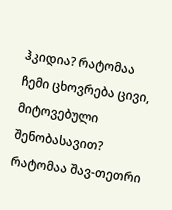ჰკიდია? რატომაა ჩემი ცხოვრება ცივი, მიტოვებული შენობასავით? რატომაა შავ-თეთრი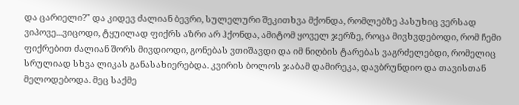და ცარიელი?" და კიდევ ძალიან ბევრი, სულელური შეკითხვა მქონდა, რომლებზე პასუხიც ვერსად ვიპოვე...ვიცოდი, ტყუილად ფიქრს აზრი არ ჰქონდა, ამიტომ ყოველ ჯერზე, როცა მივხვდებოდი, რომ ჩემი ფიქრებით ძალიან შორს მივდიოდი, გონებას ვთიშავდი და იმ ნიღბის ტარებას ვაგრძელებდი, რომელიც სრულიად სხვა ლიკას განასახიერებდა. კვირის ბოლოს ჯაბამ დამირეკა, დავბრუნდიო და თავისთან მელოდებოდა. მეც საქმე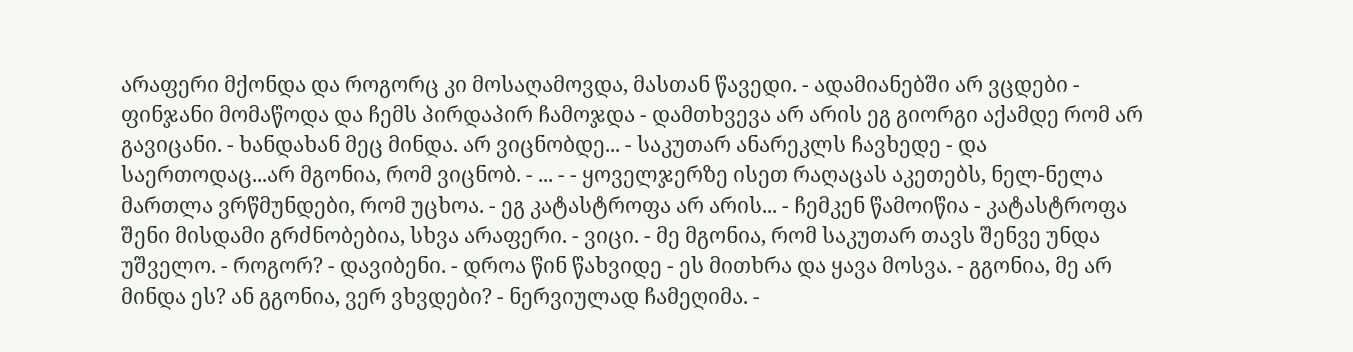არაფერი მქონდა და როგორც კი მოსაღამოვდა, მასთან წავედი. - ადამიანებში არ ვცდები - ფინჯანი მომაწოდა და ჩემს პირდაპირ ჩამოჯდა - დამთხვევა არ არის ეგ გიორგი აქამდე რომ არ გავიცანი. - ხანდახან მეც მინდა. არ ვიცნობდე... - საკუთარ ანარეკლს ჩავხედე - და საერთოდაც...არ მგონია, რომ ვიცნობ. - ... - - ყოველჯერზე ისეთ რაღაცას აკეთებს, ნელ-ნელა მართლა ვრწმუნდები, რომ უცხოა. - ეგ კატასტროფა არ არის... - ჩემკენ წამოიწია - კატასტროფა შენი მისდამი გრძნობებია, სხვა არაფერი. - ვიცი. - მე მგონია, რომ საკუთარ თავს შენვე უნდა უშველო. - როგორ? - დავიბენი. - დროა წინ წახვიდე - ეს მითხრა და ყავა მოსვა. - გგონია, მე არ მინდა ეს? ან გგონია, ვერ ვხვდები? - ნერვიულად ჩამეღიმა. -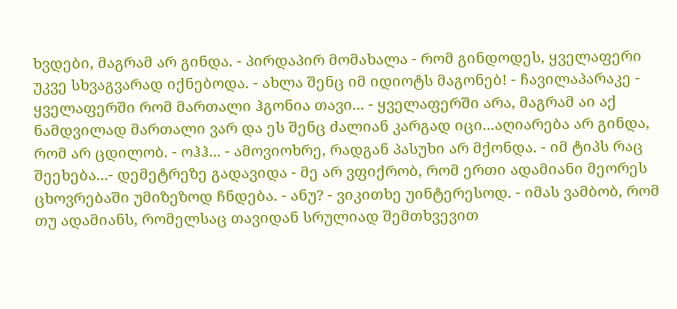ხვდები, მაგრამ არ გინდა. - პირდაპირ მომახალა - რომ გინდოდეს, ყველაფერი უკვე სხვაგვარად იქნებოდა. - ახლა შენც იმ იდიოტს მაგონებ! - ჩავილაპარაკე - ყველაფერში რომ მართალი ჰგონია თავი... - ყველაფერში არა, მაგრამ აი აქ ნამდვილად მართალი ვარ და ეს შენც ძალიან კარგად იცი...აღიარება არ გინდა, რომ არ ცდილობ. - ოჰჰ... - ამოვიოხრე, რადგან პასუხი არ მქონდა. - იმ ტიპს რაც შეეხება...- დემეტრეზე გადავიდა - მე არ ვფიქრობ, რომ ერთი ადამიანი მეორეს ცხოვრებაში უმიზეზოდ ჩნდება. - ანუ? - ვიკითხე უინტერესოდ. - იმას ვამბობ, რომ თუ ადამიანს, რომელსაც თავიდან სრულიად შემთხვევით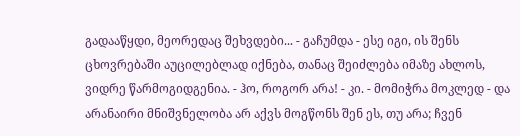გადააწყდი, მეორედაც შეხვდები... - გაჩუმდა - ესე იგი, ის შენს ცხოვრებაში აუცილებლად იქნება, თანაც შეიძლება იმაზე ახლოს, ვიდრე წარმოგიდგენია. - ჰო, როგორ არა! - კი. - მომიჭრა მოკლედ - და არანაირი მნიშვნელობა არ აქვს მოგწონს შენ ეს, თუ არა; ჩვენ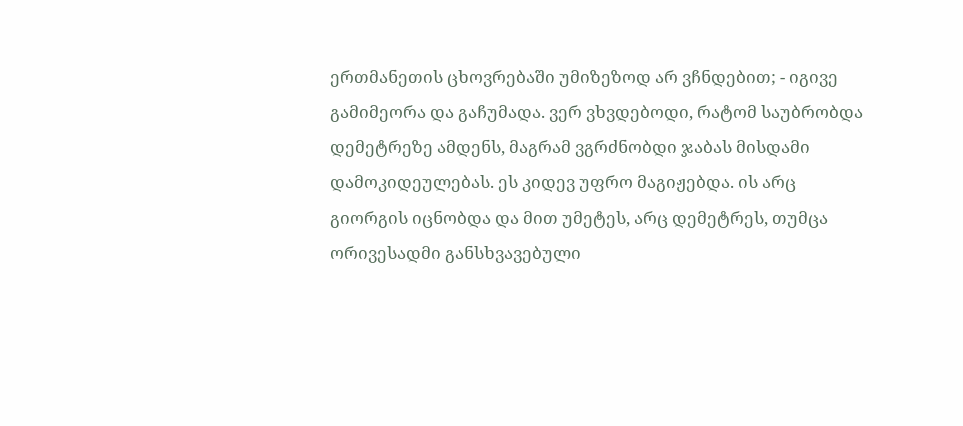ერთმანეთის ცხოვრებაში უმიზეზოდ არ ვჩნდებით; - იგივე გამიმეორა და გაჩუმადა. ვერ ვხვდებოდი, რატომ საუბრობდა დემეტრეზე ამდენს, მაგრამ ვგრძნობდი ჯაბას მისდამი დამოკიდეულებას. ეს კიდევ უფრო მაგიჟებდა. ის არც გიორგის იცნობდა და მით უმეტეს, არც დემეტრეს, თუმცა ორივესადმი განსხვავებული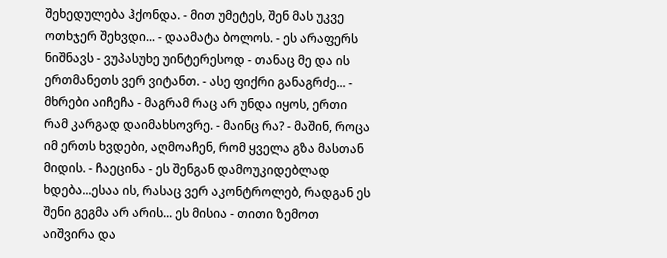შეხედულება ჰქონდა. - მით უმეტეს, შენ მას უკვე ოთხჯერ შეხვდი... - დაამატა ბოლოს. - ეს არაფერს ნიშნავს - ვუპასუხე უინტერესოდ - თანაც მე და ის ერთმანეთს ვერ ვიტანთ. - ასე ფიქრი განაგრძე... - მხრები აიჩეჩა - მაგრამ რაც არ უნდა იყოს, ერთი რამ კარგად დაიმახსოვრე. - მაინც რა? - მაშინ, როცა იმ ერთს ხვდები, აღმოაჩენ, რომ ყველა გზა მასთან მიდის. - ჩაეცინა - ეს შენგან დამოუკიდებლად ხდება...ესაა ის, რასაც ვერ აკონტროლებ, რადგან ეს შენი გეგმა არ არის... ეს მისია - თითი ზემოთ აიშვირა და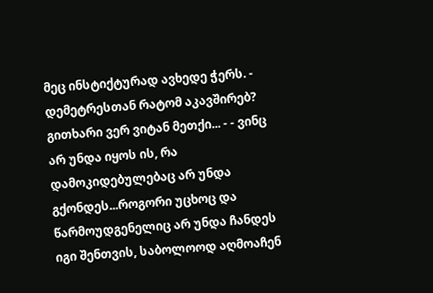მეც ინსტიქტურად ავხედე ჭერს. - დემეტრესთან რატომ აკავშირებ? გითხარი ვერ ვიტან მეთქი... - - ვინც არ უნდა იყოს ის, რა დამოკიდებულებაც არ უნდა გქონდეს...როგორი უცხოც და წარმოუდგენელიც არ უნდა ჩანდეს იგი შენთვის, საბოლოოდ აღმოაჩენ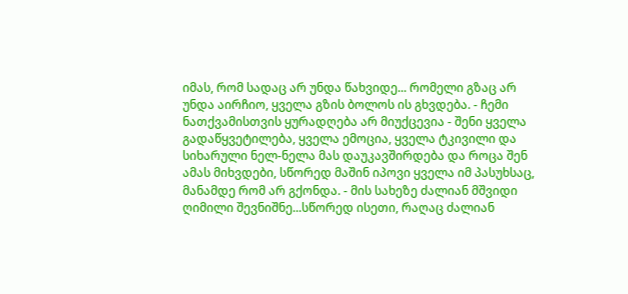იმას, რომ სადაც არ უნდა წახვიდე... რომელი გზაც არ უნდა აირჩიო, ყველა გზის ბოლოს ის გხვდება. - ჩემი ნათქვამისთვის ყურადღება არ მიუქცევია - შენი ყველა გადაწყვეტილება, ყველა ემოცია, ყველა ტკივილი და სიხარული ნელ-ნელა მას დაუკავშირდება და როცა შენ ამას მიხვდები, სწორედ მაშინ იპოვი ყველა იმ პასუხსაც, მანამდე რომ არ გქონდა. - მის სახეზე ძალიან მშვიდი ღიმილი შევნიშნე...სწორედ ისეთი, რაღაც ძალიან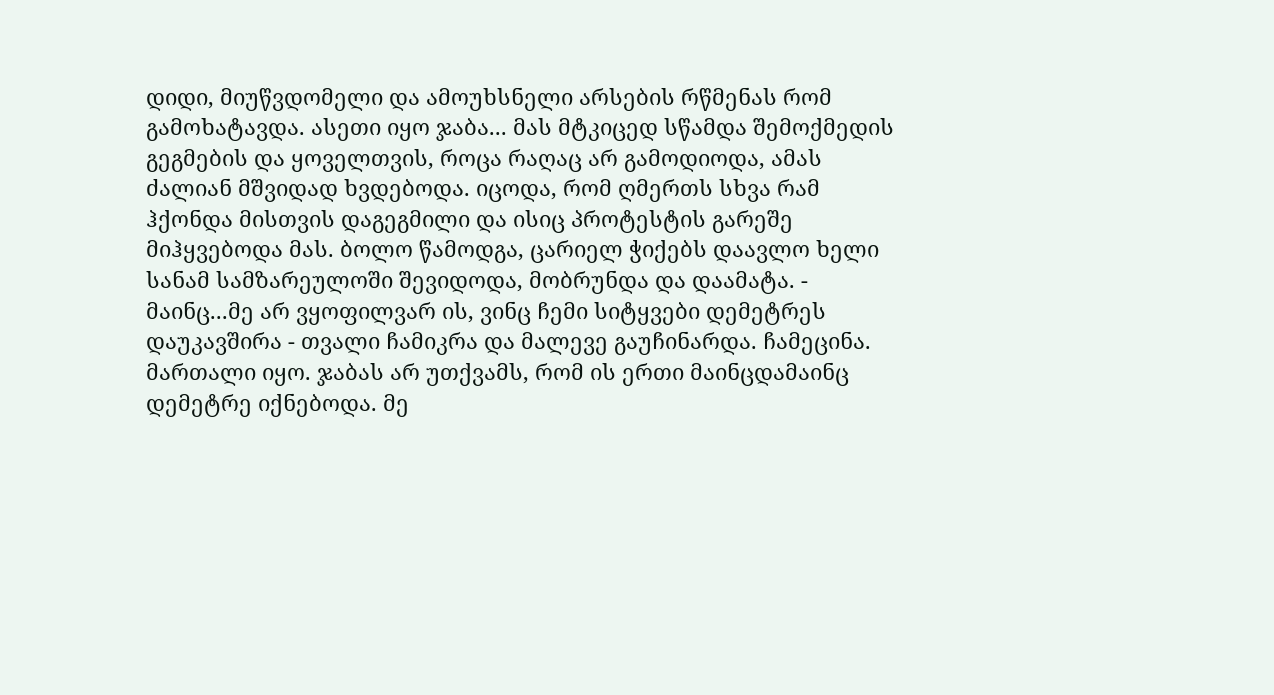დიდი, მიუწვდომელი და ამოუხსნელი არსების რწმენას რომ გამოხატავდა. ასეთი იყო ჯაბა... მას მტკიცედ სწამდა შემოქმედის გეგმების და ყოველთვის, როცა რაღაც არ გამოდიოდა, ამას ძალიან მშვიდად ხვდებოდა. იცოდა, რომ ღმერთს სხვა რამ ჰქონდა მისთვის დაგეგმილი და ისიც პროტესტის გარეშე მიჰყვებოდა მას. ბოლო წამოდგა, ცარიელ ჭიქებს დაავლო ხელი სანამ სამზარეულოში შევიდოდა, მობრუნდა და დაამატა. - მაინც...მე არ ვყოფილვარ ის, ვინც ჩემი სიტყვები დემეტრეს დაუკავშირა - თვალი ჩამიკრა და მალევე გაუჩინარდა. ჩამეცინა. მართალი იყო. ჯაბას არ უთქვამს, რომ ის ერთი მაინცდამაინც დემეტრე იქნებოდა. მე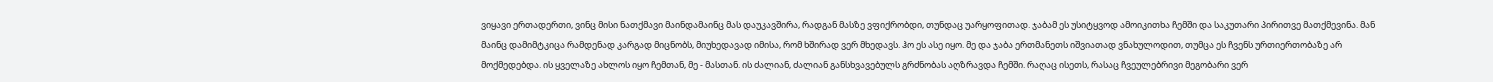ვიყავი ერთადერთი, ვინც მისი ნათქმავი მაინდამაინც მას დაუკავშირა, რადგან მასზე ვფიქრობდი, თუნდაც უარყოფითად. ჯაბამ ეს უსიტყვოდ ამოიკითხა ჩემში და საკუთარი პირითვე მათქმევინა. მან მაინც დამიმტკიცა რამდენად კარგად მიცნობს, მიუხედავად იმისა, რომ ხშირად ვერ მხედავს. ჰო ეს ასე იყო. მე და ჯაბა ერთმანეთს იშვიათად ვნახულოდით, თუმცა ეს ჩვენს ურთიერთობაზე არ მოქმედებდა. ის ყველაზე ახლოს იყო ჩემთან, მე - მასთან. ის ძალიან, ძალიან განსხვავებულს გრძნობას აღზრავდა ჩემში. რაღაც ისეთს, რასაც ჩვეულებრივი მეგობარი ვერ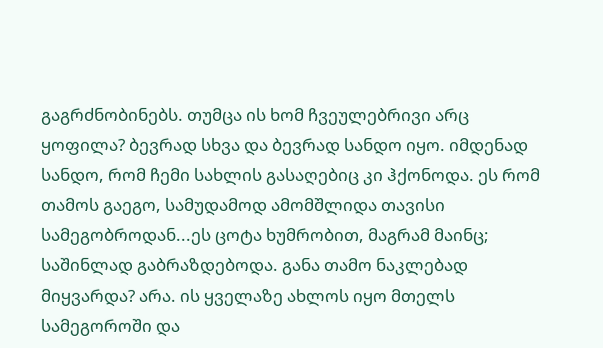გაგრძნობინებს. თუმცა ის ხომ ჩვეულებრივი არც ყოფილა? ბევრად სხვა და ბევრად სანდო იყო. იმდენად სანდო, რომ ჩემი სახლის გასაღებიც კი ჰქონოდა. ეს რომ თამოს გაეგო, სამუდამოდ ამომშლიდა თავისი სამეგობროდან...ეს ცოტა ხუმრობით, მაგრამ მაინც; საშინლად გაბრაზდებოდა. განა თამო ნაკლებად მიყვარდა? არა. ის ყველაზე ახლოს იყო მთელს სამეგოროში და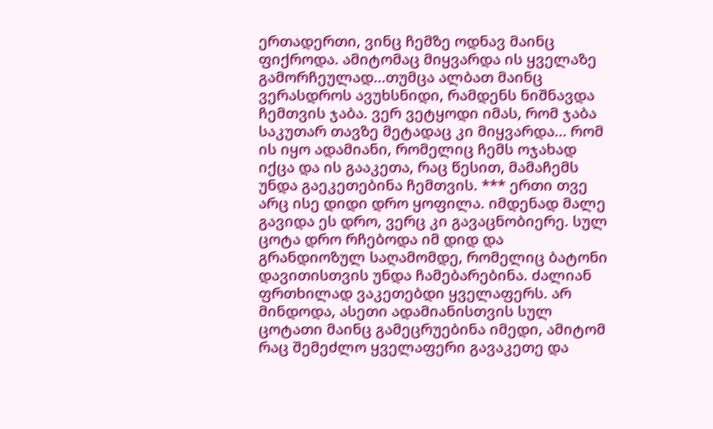ერთადერთი, ვინც ჩემზე ოდნავ მაინც ფიქროდა. ამიტომაც მიყვარდა ის ყველაზე გამორჩეულად...თუმცა ალბათ მაინც ვერასდროს ავუხსნიდი, რამდენს ნიშნავდა ჩემთვის ჯაბა. ვერ ვეტყოდი იმას, რომ ჯაბა საკუთარ თავზე მეტადაც კი მიყვარდა... რომ ის იყო ადამიანი, რომელიც ჩემს ოჯახად იქცა და ის გააკეთა, რაც წესით, მამაჩემს უნდა გაეკეთებინა ჩემთვის. *** ერთი თვე არც ისე დიდი დრო ყოფილა. იმდენად მალე გავიდა ეს დრო, ვერც კი გავაცნობიერე. სულ ცოტა დრო რჩებოდა იმ დიდ და გრანდიოზულ საღამომდე, რომელიც ბატონი დავითისთვის უნდა ჩამებარებინა. ძალიან ფრთხილად ვაკეთებდი ყველაფერს. არ მინდოდა, ასეთი ადამიანისთვის სულ ცოტათი მაინც გამეცრუებინა იმედი, ამიტომ რაც შემეძლო ყველაფერი გავაკეთე და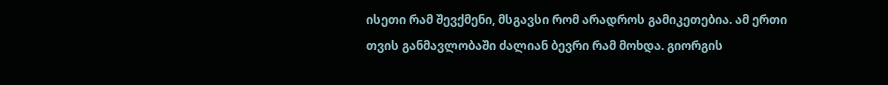ისეთი რამ შევქმენი, მსგავსი რომ არადროს გამიკეთებია. ამ ერთი თვის განმავლობაში ძალიან ბევრი რამ მოხდა. გიორგის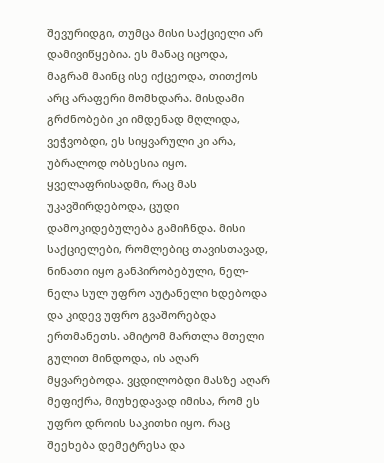შევურიდგი, თუმცა მისი საქციელი არ დამივიწყებია. ეს მანაც იცოდა, მაგრამ მაინც ისე იქცეოდა, თითქოს არც არაფერი მომხდარა. მისდამი გრძნობები კი იმდენად მღლიდა, ვეჭვობდი, ეს სიყვარული კი არა, უბრალოდ ობსესია იყო. ყველაფრისადმი, რაც მას უკავშირდებოდა, ცუდი დამოკიდებულება გამიჩნდა. მისი საქციელები, რომლებიც თავისთავად, ნინათი იყო განპირობებული, ნელ-ნელა სულ უფრო აუტანელი ხდებოდა და კიდევ უფრო გვაშორებდა ერთმანეთს. ამიტომ მართლა მთელი გულით მინდოდა, ის აღარ მყვარებოდა. ვცდილობდი მასზე აღარ მეფიქრა, მიუხედავად იმისა, რომ ეს უფრო დროის საკითხი იყო. რაც შეეხება დემეტრესა და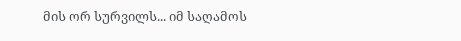მის ორ სურვილს... იმ საღამოს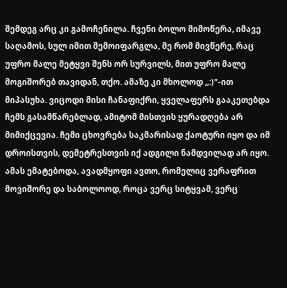შემდეგ არც კი გამოჩენილა. ჩვენი ბოლო მიმოწერა, იმავე საღამოს, სულ იმით შემოიფარგლა, მე რომ მივწერე, რაც უფრო მალე მეტყვი შენს ორ სურვილს, მით უფრო მალე მოგიშორებ თავიდან, თქო. ამაზე კი მხოლოდ ,,:)"-ით მიპასუხა. ვიცოდი მისი ჩანაფიქრი, ყველაფერს გააკეთებდა ჩემს გასამწარებლად, ამიტომ მისთვის ყურადღება არ მიმიქცევია. ჩემი ცხოვრება საკმარისად ქაოტური იყო და იმ დროისთვის, დემეტრესთვის იქ ადგილი ნამდვილად არ იყო. ამას ემატებოდა, ავადმყოფი ავთო, რომელიც ვერაფრით მოვიშორე და საბოლოოდ, როცა ვერც სიტყვამ, ვერც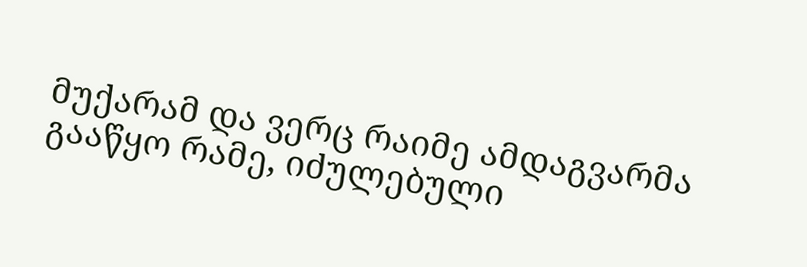მუქარამ და ვერც რაიმე ამდაგვარმა გააწყო რამე, იძულებული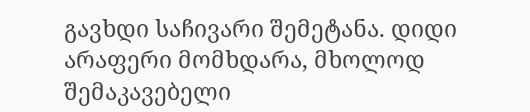გავხდი საჩივარი შემეტანა. დიდი არაფერი მომხდარა, მხოლოდ შემაკავებელი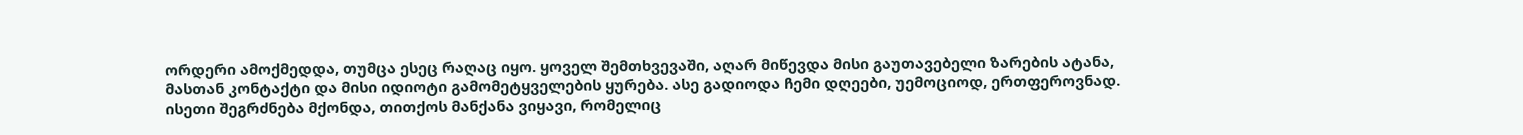ორდერი ამოქმედდა, თუმცა ესეც რაღაც იყო. ყოველ შემთხვევაში, აღარ მიწევდა მისი გაუთავებელი ზარების ატანა, მასთან კონტაქტი და მისი იდიოტი გამომეტყველების ყურება. ასე გადიოდა ჩემი დღეები, უემოციოდ, ერთფეროვნად. ისეთი შეგრძნება მქონდა, თითქოს მანქანა ვიყავი, რომელიც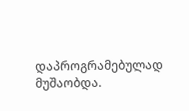დაპროგრამებულად მუშაობდა.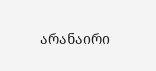არანაირი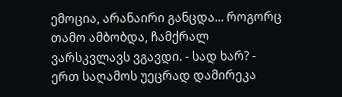ემოცია, არანაირი განცდა... როგორც თამო ამბობდა, ჩამქრალ ვარსკვლავს ვგავდი. - სად ხარ? - ერთ საღამოს უეცრად დამირეკა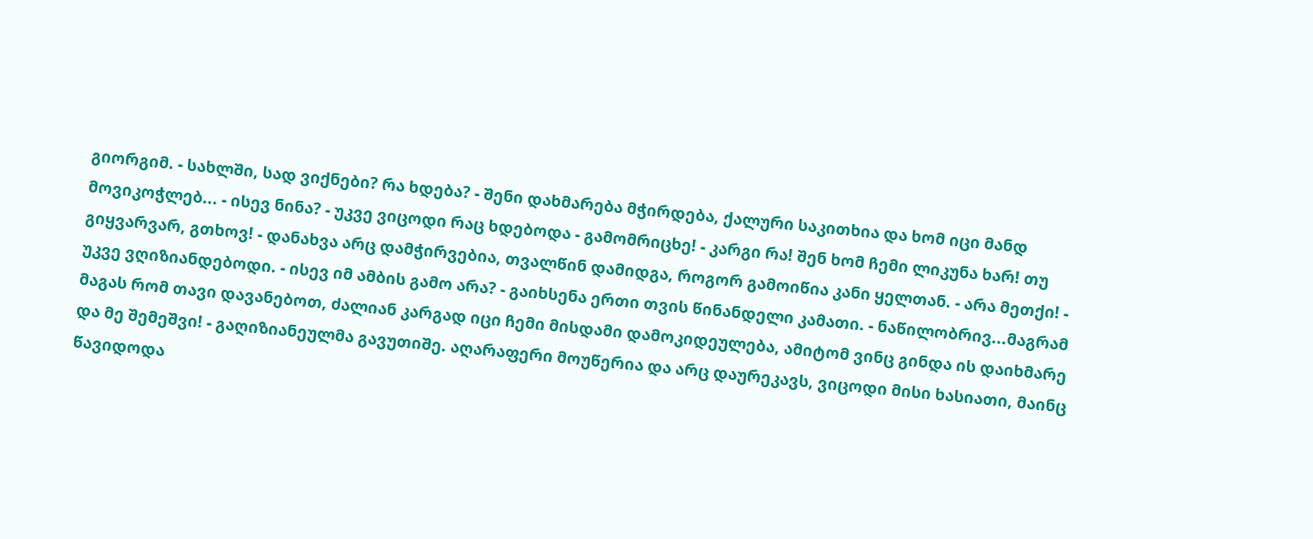გიორგიმ. - სახლში, სად ვიქნები? რა ხდება? - შენი დახმარება მჭირდება, ქალური საკითხია და ხომ იცი მანდ მოვიკოჭლებ... - ისევ ნინა? - უკვე ვიცოდი რაც ხდებოდა - გამომრიცხე! - კარგი რა! შენ ხომ ჩემი ლიკუნა ხარ! თუ გიყვარვარ, გთხოვ! - დანახვა არც დამჭირვებია, თვალწინ დამიდგა, როგორ გამოიწია კანი ყელთან. - არა მეთქი! - უკვე ვღიზიანდებოდი. - ისევ იმ ამბის გამო არა? - გაიხსენა ერთი თვის წინანდელი კამათი. - ნაწილობრივ...მაგრამ მაგას რომ თავი დავანებოთ, ძალიან კარგად იცი ჩემი მისდამი დამოკიდეულება, ამიტომ ვინც გინდა ის დაიხმარე და მე შემეშვი! - გაღიზიანეულმა გავუთიშე. აღარაფერი მოუწერია და არც დაურეკავს, ვიცოდი მისი ხასიათი, მაინც წავიდოდა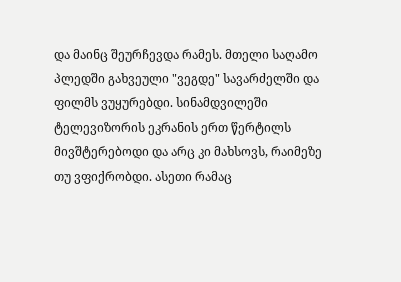და მაინც შეურჩევდა რამეს. მთელი საღამო პლედში გახვეული "ვეგდე" სავარძელში და ფილმს ვუყურებდი. სინამდვილეში ტელევიზორის ეკრანის ერთ წერტილს მივშტერებოდი და არც კი მახსოვს, რაიმეზე თუ ვფიქრობდი. ასეთი რამაც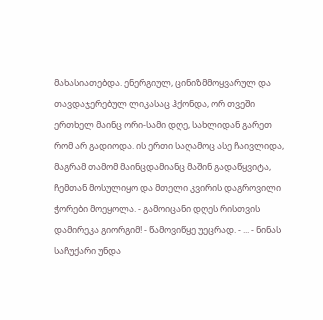მახასიათებდა. ენერგიულ, ცინიზმმოყვარულ და თავდაჯერებულ ლიკასაც ჰქონდა, ორ თვეში ერთხელ მაინც ორი-სამი დღე, სახლიდან გარეთ რომ არ გადიოდა. ის ერთი საღამოც ასე ჩაივლიდა, მაგრამ თამომ მაინცდამიანც მაშინ გადაწყვიტა, ჩემთან მოსულიყო და მთელი კვირის დაგროვილი ჭორები მოეყოლა. - გამოიცანი დღეს რისთვის დამირეკა გიორგიმ! - წამოვიწყე უეცრად. - ... - ნინას საჩუქარი უნდა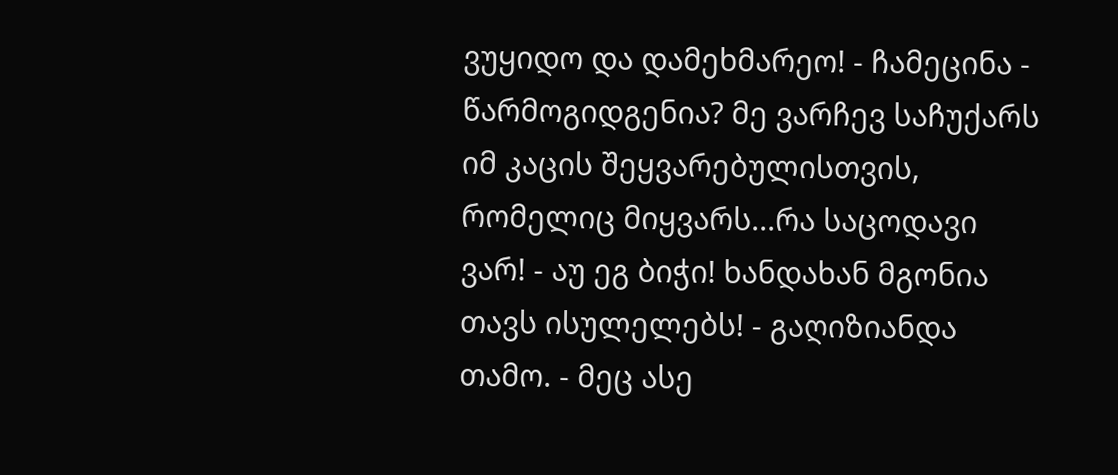ვუყიდო და დამეხმარეო! - ჩამეცინა - წარმოგიდგენია? მე ვარჩევ საჩუქარს იმ კაცის შეყვარებულისთვის, რომელიც მიყვარს...რა საცოდავი ვარ! - აუ ეგ ბიჭი! ხანდახან მგონია თავს ისულელებს! - გაღიზიანდა თამო. - მეც ასე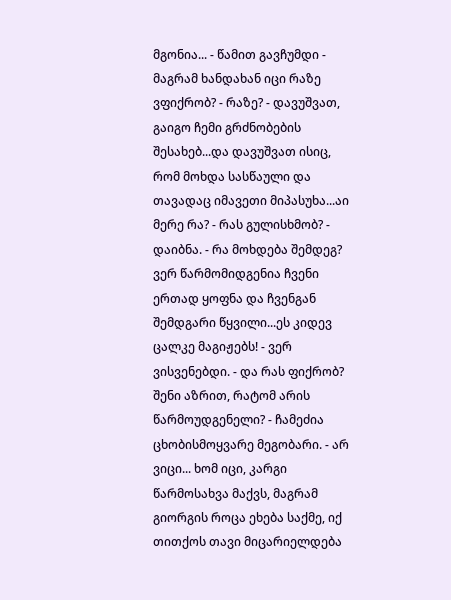მგონია... - წამით გავჩუმდი - მაგრამ ხანდახან იცი რაზე ვფიქრობ? - რაზე? - დავუშვათ, გაიგო ჩემი გრძნობების შესახებ...და დავუშვათ ისიც, რომ მოხდა სასწაული და თავადაც იმავეთი მიპასუხა...აი მერე რა? - რას გულისხმობ? - დაიბნა. - რა მოხდება შემდეგ? ვერ წარმომიდგენია ჩვენი ერთად ყოფნა და ჩვენგან შემდგარი წყვილი...ეს კიდევ ცალკე მაგიჟებს! - ვერ ვისვენებდი. - და რას ფიქრობ? შენი აზრით, რატომ არის წარმოუდგენელი? - ჩამეძია ცხობისმოყვარე მეგობარი. - არ ვიცი... ხომ იცი, კარგი წარმოსახვა მაქვს, მაგრამ გიორგის როცა ეხება საქმე, იქ თითქოს თავი მიცარიელდება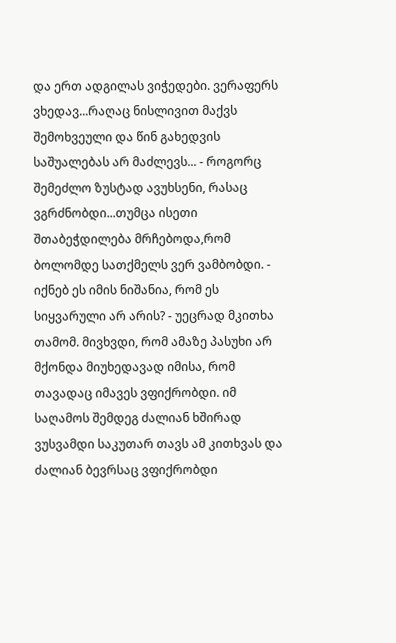და ერთ ადგილას ვიჭედები. ვერაფერს ვხედავ...რაღაც ნისლივით მაქვს შემოხვეული და წინ გახედვის საშუალებას არ მაძლევს... - როგორც შემეძლო ზუსტად ავუხსენი, რასაც ვგრძნობდი...თუმცა ისეთი შთაბეჭდილება მრჩებოდა,რომ ბოლომდე სათქმელს ვერ ვამბობდი. - იქნებ ეს იმის ნიშანია, რომ ეს სიყვარული არ არის? - უეცრად მკითხა თამომ. მივხვდი, რომ ამაზე პასუხი არ მქონდა მიუხედავად იმისა, რომ თავადაც იმავეს ვფიქრობდი. იმ საღამოს შემდეგ ძალიან ხშირად ვუსვამდი საკუთარ თავს ამ კითხვას და ძალიან ბევრსაც ვფიქრობდი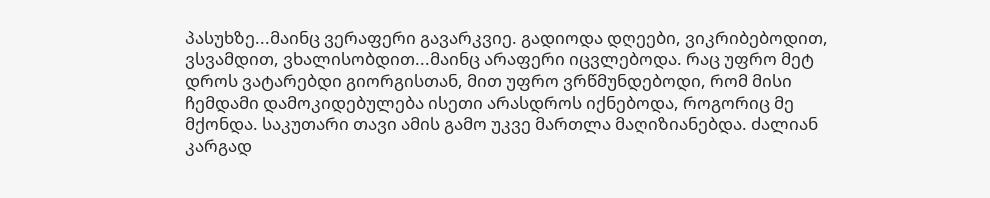პასუხზე...მაინც ვერაფერი გავარკვიე. გადიოდა დღეები, ვიკრიბებოდით, ვსვამდით, ვხალისობდით...მაინც არაფერი იცვლებოდა. რაც უფრო მეტ დროს ვატარებდი გიორგისთან, მით უფრო ვრწმუნდებოდი, რომ მისი ჩემდამი დამოკიდებულება ისეთი არასდროს იქნებოდა, როგორიც მე მქონდა. საკუთარი თავი ამის გამო უკვე მართლა მაღიზიანებდა. ძალიან კარგად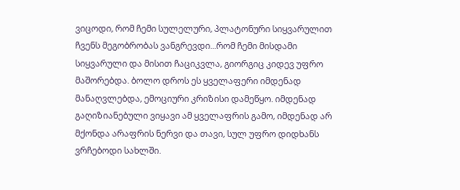ვიცოდი, რომ ჩემი სულელური, პლატონური სიყვარულით ჩვენს მეგობრობას ვანგრევდი...რომ ჩემი მისდამი სიყვარული და მისით ჩაციკვლა, გიორგიც კიდევ უფრო მაშორებდა. ბოლო დროს ეს ყველაფერი იმდენად მანაღვლებდა, ემოციური კრიზისი დამეწყო. იმდენად გაღიზიანებული ვიყავი ამ ყველაფრის გამო, იმდენად არ მქონდა არაფრის ნერვი და თავი, სულ უფრო დიდხანს ვრჩებოდი სახლში.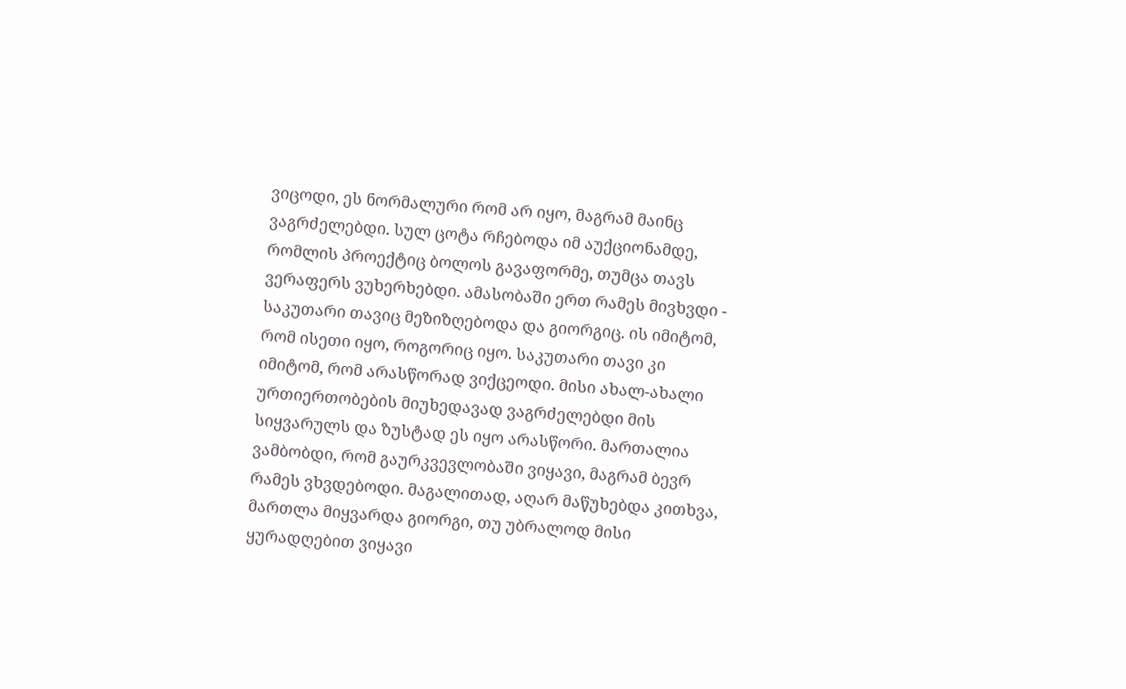ვიცოდი, ეს ნორმალური რომ არ იყო, მაგრამ მაინც ვაგრძელებდი. სულ ცოტა რჩებოდა იმ აუქციონამდე, რომლის პროექტიც ბოლოს გავაფორმე, თუმცა თავს ვერაფერს ვუხერხებდი. ამასობაში ერთ რამეს მივხვდი - საკუთარი თავიც მეზიზღებოდა და გიორგიც. ის იმიტომ, რომ ისეთი იყო, როგორიც იყო. საკუთარი თავი კი იმიტომ, რომ არასწორად ვიქცეოდი. მისი ახალ-ახალი ურთიერთობების მიუხედავად ვაგრძელებდი მის სიყვარულს და ზუსტად ეს იყო არასწორი. მართალია ვამბობდი, რომ გაურკვევლობაში ვიყავი, მაგრამ ბევრ რამეს ვხვდებოდი. მაგალითად, აღარ მაწუხებდა კითხვა, მართლა მიყვარდა გიორგი, თუ უბრალოდ მისი ყურადღებით ვიყავი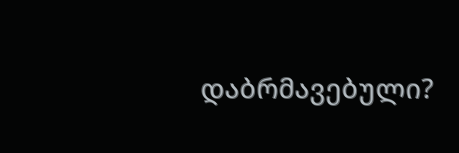დაბრმავებული?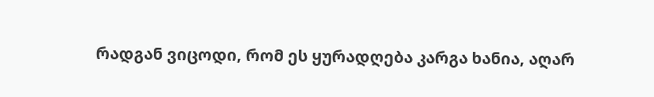რადგან ვიცოდი, რომ ეს ყურადღება კარგა ხანია, აღარ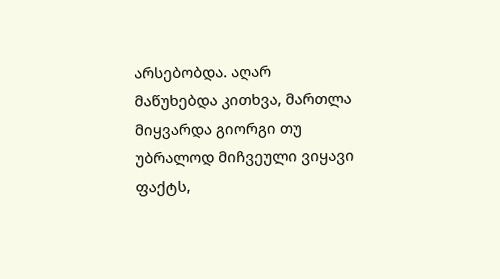არსებობდა. აღარ მაწუხებდა კითხვა, მართლა მიყვარდა გიორგი თუ უბრალოდ მიჩვეული ვიყავი ფაქტს,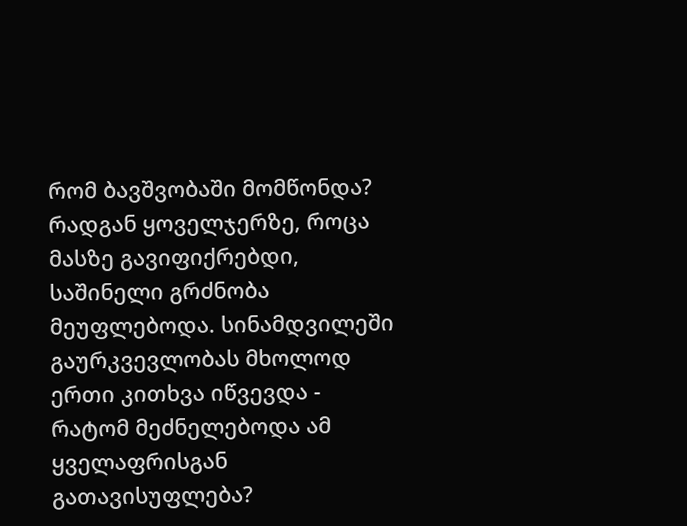რომ ბავშვობაში მომწონდა? რადგან ყოველჯერზე, როცა მასზე გავიფიქრებდი, საშინელი გრძნობა მეუფლებოდა. სინამდვილეში გაურკვევლობას მხოლოდ ერთი კითხვა იწვევდა - რატომ მეძნელებოდა ამ ყველაფრისგან გათავისუფლება?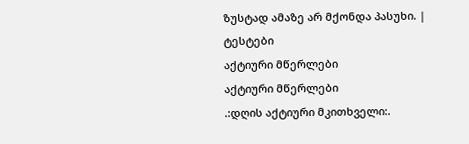ზუსტად ამაზე არ მქონდა პასუხი. |
ტესტები
აქტიური მწერლები
აქტიური მწერლები
.:დღის აქტიური მკითხველი:.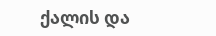ქალის და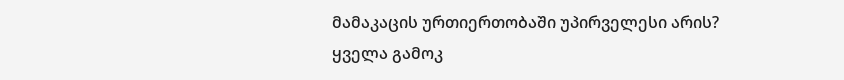მამაკაცის ურთიერთობაში უპირველესი არის?
ყველა გამოკ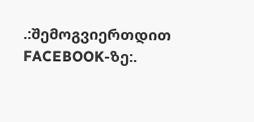.:შემოგვიერთდით FACEBOOK-ზე:.